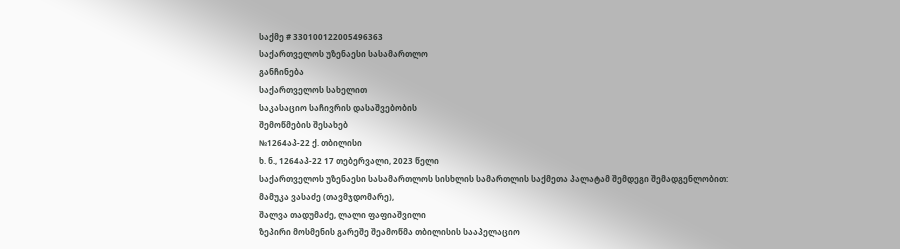საქმე # 330100122005496363
საქართველოს უზენაესი სასამართლო
განჩინება
საქართველოს სახელით
საკასაციო საჩივრის დასაშვებობის
შემოწმების შესახებ
№1264აპ-22 ქ. თბილისი
ხ. ნ., 1264აპ-22 17 თებერვალი, 2023 წელი
საქართველოს უზენაესი სასამართლოს სისხლის სამართლის საქმეთა პალატამ შემდეგი შემადგენლობით:
მამუკა ვასაძე (თავმჯდომარე),
შალვა თადუმაძე, ლალი ფაფიაშვილი
ზეპირი მოსმენის გარეშე შეამოწმა თბილისის სააპელაციო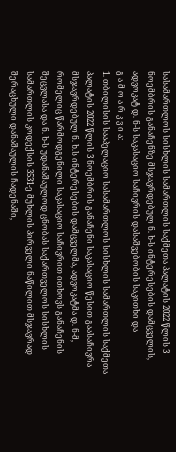სასამართლოს სისხლის სამართლის საქმეთა პალატის 2022 წლის 3 ნოემბრის განაჩენზე მსჯავრდებულ ნ. ხ-ს ინტერესების დამცველის, ადვოკატ დ. ნ-ს საკასაციო საჩივრის დასაშვებობის საკითხი და
გ ა მ ო ა რ კ ვ ი ა:
1. თბილისის სააპელაციო სასამართლოს სისხლის სამართლის საქმეთა პალატის 2022 წლის 3 ნოემბრის განაჩენი საკასაციო წესით გაასაჩივრა მსჯავრდებულ ნ. ხ.ს ინტერესების დამცველმა, ადვოკატმა დ. ნ-მ, რომელიც წარმოდგენილი საკასაციო საჩივრით ითხოვს განაჩენის შეცვლასა და ნ. ხ-ს უდანაშაულოდ ცნობას საქართველოს სისხლის სამართლის კოდექსის 3531-ე მუხლის პირველი ნაწილით მსჯავრად შერაცხული დანაშაულის ჩადენაში,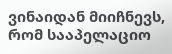ვინაიდან მიიჩნევს, რომ სააპელაციო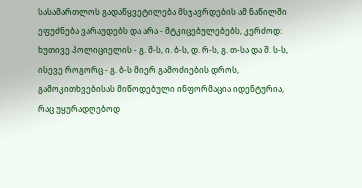სასამართლოს გადაწყვეტილება მსჯავრდების ამ ნაწილში ეფუძნება ვარაუდებს და არა - მტკიცებულებებს, კერძოდ: ხუთივე პოლიციელის - გ. მ-ს, ი. ბ-ს, დ. რ-ს, გ. თ-სა და შ. ს-ს, ისევე როგორც - გ. ბ-ს მიერ გამოძიების დროს, გამოკითხვებისას მიწოდებული ინფორმაცია იდენტურია, რაც უყურადღებოდ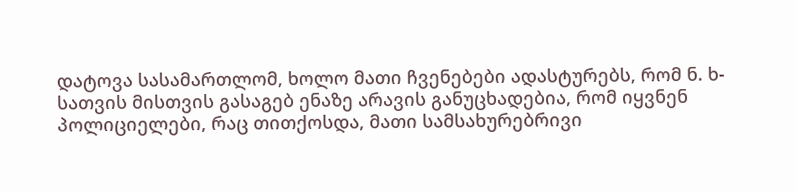დატოვა სასამართლომ, ხოლო მათი ჩვენებები ადასტურებს, რომ ნ. ხ-სათვის მისთვის გასაგებ ენაზე არავის განუცხადებია, რომ იყვნენ პოლიციელები, რაც თითქოსდა, მათი სამსახურებრივი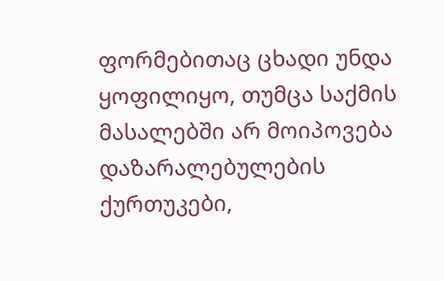ფორმებითაც ცხადი უნდა ყოფილიყო, თუმცა საქმის მასალებში არ მოიპოვება დაზარალებულების ქურთუკები,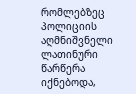რომლებზეც პოლიციის აღმნიშვნელი ლათინური წარწერა იქნებოდა,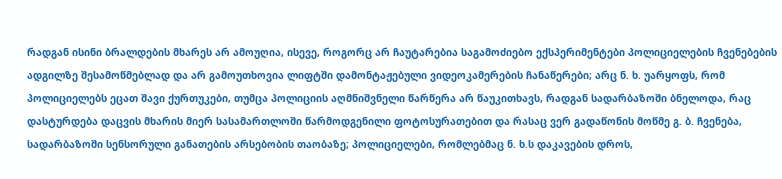რადგან ისინი ბრალდების მხარეს არ ამოუღია, ისევე, როგორც არ ჩაუტარებია საგამოძიებო ექსპერიმენტები პოლიციელების ჩვენებების ადგილზე შესამოწმებლად და არ გამოუთხოვია ლიფტში დამონტაჟებული ვიდეოკამერების ჩანაწერები; არც ნ. ხ. უარყოფს, რომ პოლიციელებს ეცათ შავი ქურთუკები, თუმცა პოლიციის აღმნიშვნელი წარწერა არ წაუკითხავს, რადგან სადარბაზოში ბნელოდა, რაც დასტურდება დაცვის მხარის მიერ სასამართლოში წარმოდგენილი ფოტოსურათებით და რასაც ვერ გადაწონის მოწმე გ. ბ. ჩვენება, სადარბაზოში სენსორული განათების არსებობის თაობაზე; პოლიციელები, რომლებმაც ნ. ხ.ს დაკავების დროს,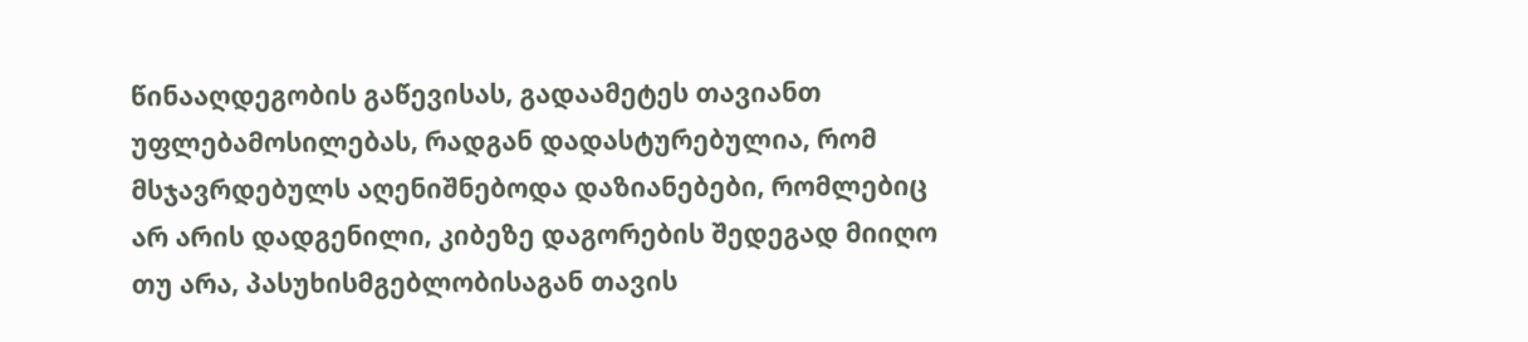წინააღდეგობის გაწევისას, გადაამეტეს თავიანთ უფლებამოსილებას, რადგან დადასტურებულია, რომ მსჯავრდებულს აღენიშნებოდა დაზიანებები, რომლებიც არ არის დადგენილი, კიბეზე დაგორების შედეგად მიიღო თუ არა, პასუხისმგებლობისაგან თავის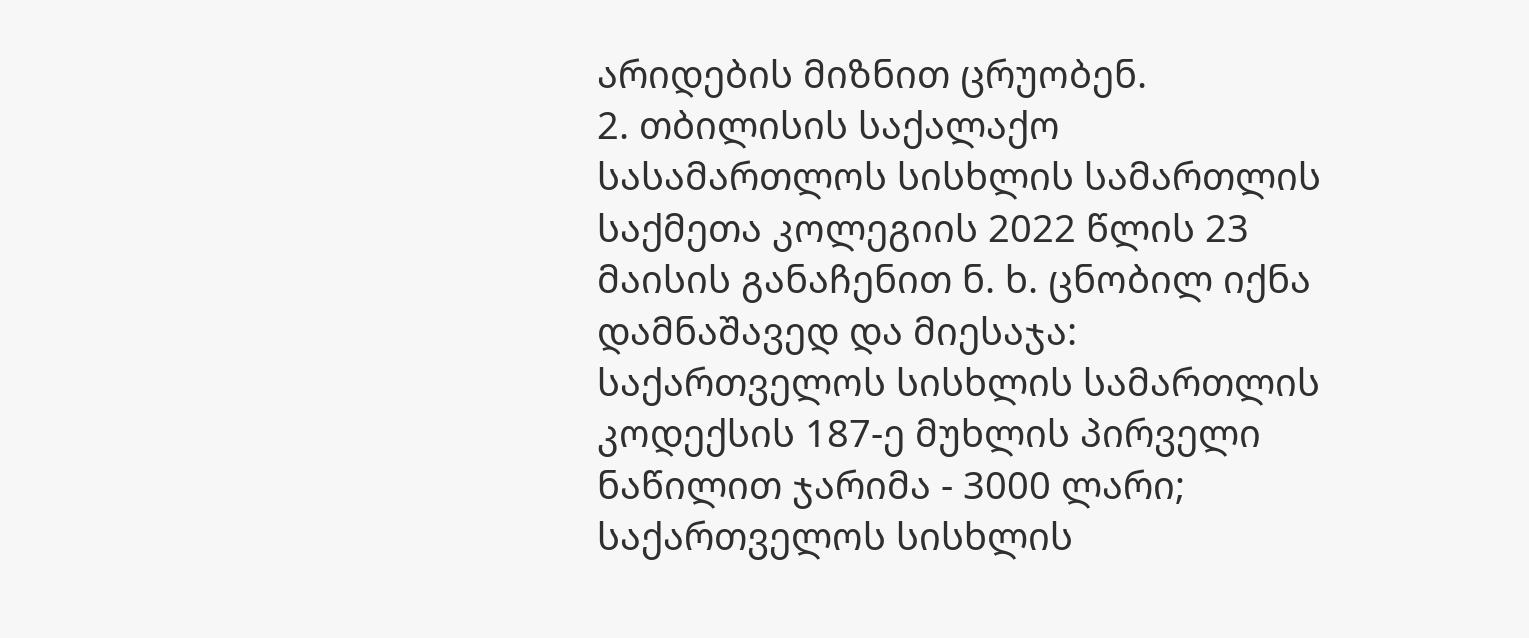არიდების მიზნით ცრუობენ.
2. თბილისის საქალაქო სასამართლოს სისხლის სამართლის საქმეთა კოლეგიის 2022 წლის 23 მაისის განაჩენით ნ. ხ. ცნობილ იქნა დამნაშავედ და მიესაჯა: საქართველოს სისხლის სამართლის კოდექსის 187-ე მუხლის პირველი ნაწილით ჯარიმა - 3000 ლარი; საქართველოს სისხლის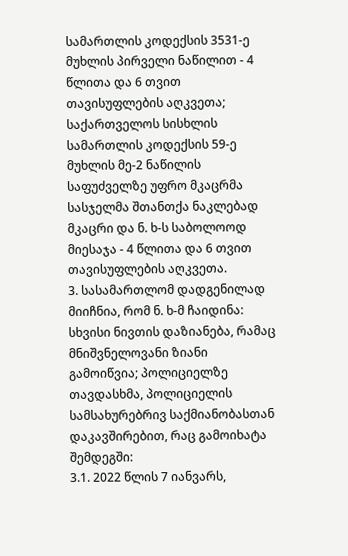სამართლის კოდექსის 3531-ე მუხლის პირველი ნაწილით - 4 წლითა და 6 თვით თავისუფლების აღკვეთა; საქართველოს სისხლის სამართლის კოდექსის 59-ე მუხლის მე-2 ნაწილის საფუძველზე უფრო მკაცრმა სასჯელმა შთანთქა ნაკლებად მკაცრი და ნ. ხ-ს საბოლოოდ მიესაჯა - 4 წლითა და 6 თვით თავისუფლების აღკვეთა.
3. სასამართლომ დადგენილად მიიჩნია, რომ ნ. ხ-მ ჩაიდინა: სხვისი ნივთის დაზიანება, რამაც მნიშვნელოვანი ზიანი გამოიწვია; პოლიციელზე თავდასხმა, პოლიციელის სამსახურებრივ საქმიანობასთან დაკავშირებით, რაც გამოიხატა შემდეგში:
3.1. 2022 წლის 7 იანვარს,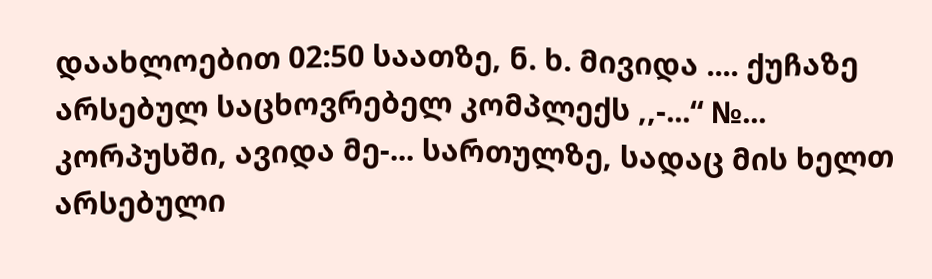დაახლოებით 02:50 საათზე, ნ. ხ. მივიდა .... ქუჩაზე არსებულ საცხოვრებელ კომპლექს ,,-...“ №... კორპუსში, ავიდა მე-... სართულზე, სადაც მის ხელთ არსებული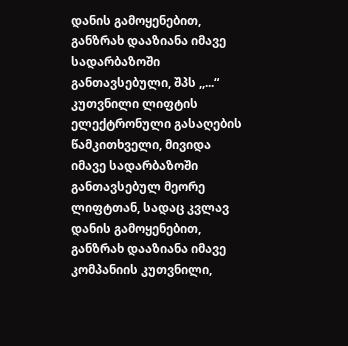დანის გამოყენებით, განზრახ დააზიანა იმავე სადარბაზოში განთავსებული, შპს ,,...“ კუთვნილი ლიფტის ელექტრონული გასაღების წამკითხველი, მივიდა იმავე სადარბაზოში განთავსებულ მეორე ლიფტთან, სადაც კვლავ დანის გამოყენებით, განზრახ დააზიანა იმავე კომპანიის კუთვნილი,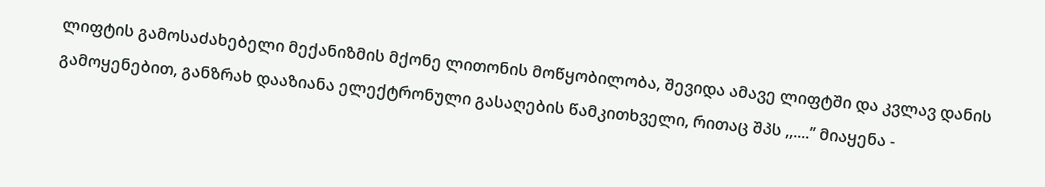ლიფტის გამოსაძახებელი მექანიზმის მქონე ლითონის მოწყობილობა, შევიდა ამავე ლიფტში და კვლავ დანის გამოყენებით, განზრახ დააზიანა ელექტრონული გასაღების წამკითხველი, რითაც შპს ,,....’’ მიაყენა -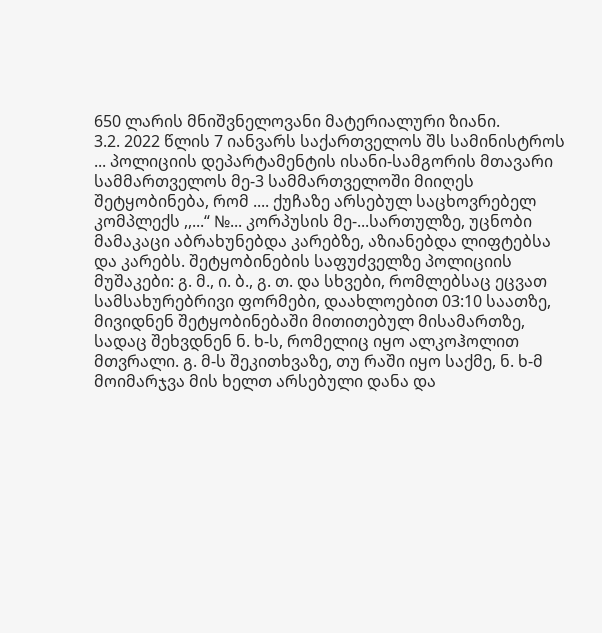650 ლარის მნიშვნელოვანი მატერიალური ზიანი.
3.2. 2022 წლის 7 იანვარს საქართველოს შს სამინისტროს ... პოლიციის დეპარტამენტის ისანი-სამგორის მთავარი სამმართველოს მე-3 სამმართველოში მიიღეს შეტყობინება, რომ .... ქუჩაზე არსებულ საცხოვრებელ კომპლექს ,,...“ №... კორპუსის მე-...სართულზე, უცნობი მამაკაცი აბრახუნებდა კარებზე, აზიანებდა ლიფტებსა და კარებს. შეტყობინების საფუძველზე პოლიციის მუშაკები: გ. მ., ი. ბ., გ. თ. და სხვები, რომლებსაც ეცვათ სამსახურებრივი ფორმები, დაახლოებით 03:10 საათზე, მივიდნენ შეტყობინებაში მითითებულ მისამართზე, სადაც შეხვდნენ ნ. ხ-ს, რომელიც იყო ალკოჰოლით მთვრალი. გ. მ-ს შეკითხვაზე, თუ რაში იყო საქმე, ნ. ხ-მ მოიმარჯვა მის ხელთ არსებული დანა და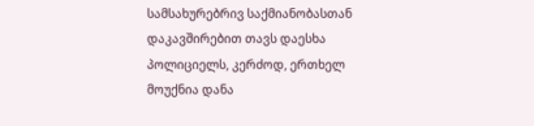სამსახურებრივ საქმიანობასთან დაკავშირებით თავს დაესხა პოლიციელს, კერძოდ, ერთხელ მოუქნია დანა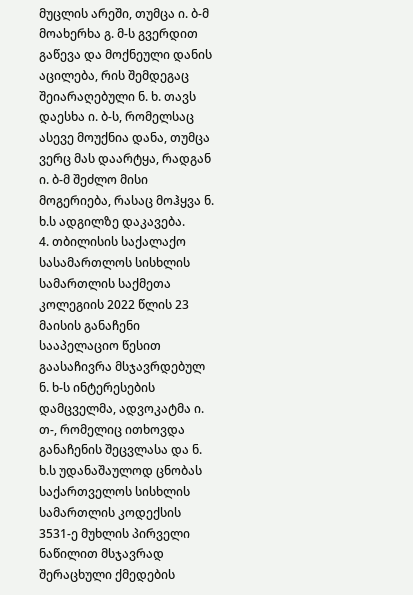მუცლის არეში, თუმცა ი. ბ-მ მოახერხა გ. მ-ს გვერდით გაწევა და მოქნეული დანის აცილება, რის შემდეგაც შეიარაღებული ნ. ხ. თავს დაესხა ი. ბ-ს, რომელსაც ასევე მოუქნია დანა, თუმცა ვერც მას დაარტყა, რადგან ი. ბ-მ შეძლო მისი მოგერიება, რასაც მოჰყვა ნ. ხ.ს ადგილზე დაკავება.
4. თბილისის საქალაქო სასამართლოს სისხლის სამართლის საქმეთა კოლეგიის 2022 წლის 23 მაისის განაჩენი სააპელაციო წესით გაასაჩივრა მსჯავრდებულ ნ. ხ-ს ინტერესების დამცველმა, ადვოკატმა ი. თ-, რომელიც ითხოვდა განაჩენის შეცვლასა და ნ. ხ.ს უდანაშაულოდ ცნობას საქართველოს სისხლის სამართლის კოდექსის 3531-ე მუხლის პირველი ნაწილით მსჯავრად შერაცხული ქმედების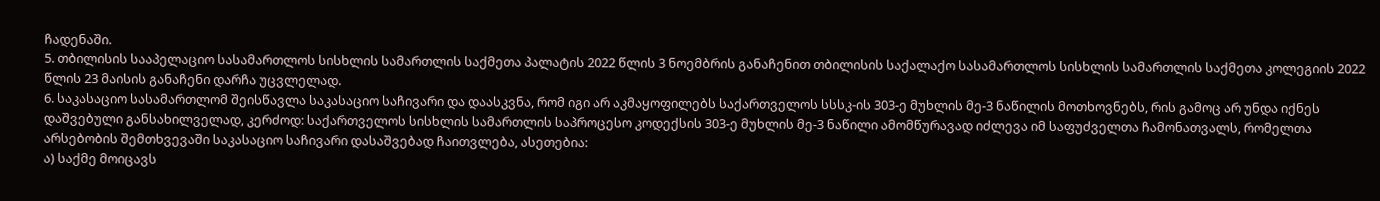ჩადენაში.
5. თბილისის სააპელაციო სასამართლოს სისხლის სამართლის საქმეთა პალატის 2022 წლის 3 ნოემბრის განაჩენით თბილისის საქალაქო სასამართლოს სისხლის სამართლის საქმეთა კოლეგიის 2022 წლის 23 მაისის განაჩენი დარჩა უცვლელად.
6. საკასაციო სასამართლომ შეისწავლა საკასაციო საჩივარი და დაასკვნა, რომ იგი არ აკმაყოფილებს საქართველოს სსსკ-ის 303-ე მუხლის მე-3 ნაწილის მოთხოვნებს, რის გამოც არ უნდა იქნეს დაშვებული განსახილველად, კერძოდ: საქართველოს სისხლის სამართლის საპროცესო კოდექსის 303-ე მუხლის მე-3 ნაწილი ამომწურავად იძლევა იმ საფუძველთა ჩამონათვალს, რომელთა არსებობის შემთხვევაში საკასაციო საჩივარი დასაშვებად ჩაითვლება, ასეთებია:
ა) საქმე მოიცავს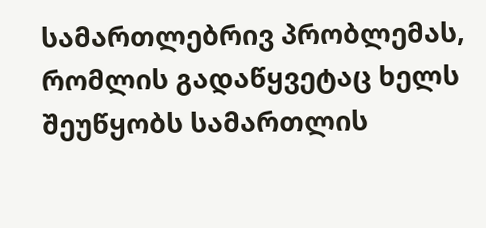სამართლებრივ პრობლემას, რომლის გადაწყვეტაც ხელს შეუწყობს სამართლის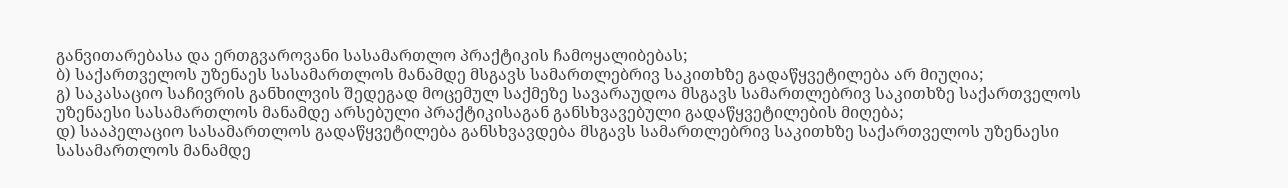განვითარებასა და ერთგვაროვანი სასამართლო პრაქტიკის ჩამოყალიბებას;
ბ) საქართველოს უზენაეს სასამართლოს მანამდე მსგავს სამართლებრივ საკითხზე გადაწყვეტილება არ მიუღია;
გ) საკასაციო საჩივრის განხილვის შედეგად მოცემულ საქმეზე სავარაუდოა მსგავს სამართლებრივ საკითხზე საქართველოს უზენაესი სასამართლოს მანამდე არსებული პრაქტიკისაგან განსხვავებული გადაწყვეტილების მიღება;
დ) სააპელაციო სასამართლოს გადაწყვეტილება განსხვავდება მსგავს სამართლებრივ საკითხზე საქართველოს უზენაესი სასამართლოს მანამდე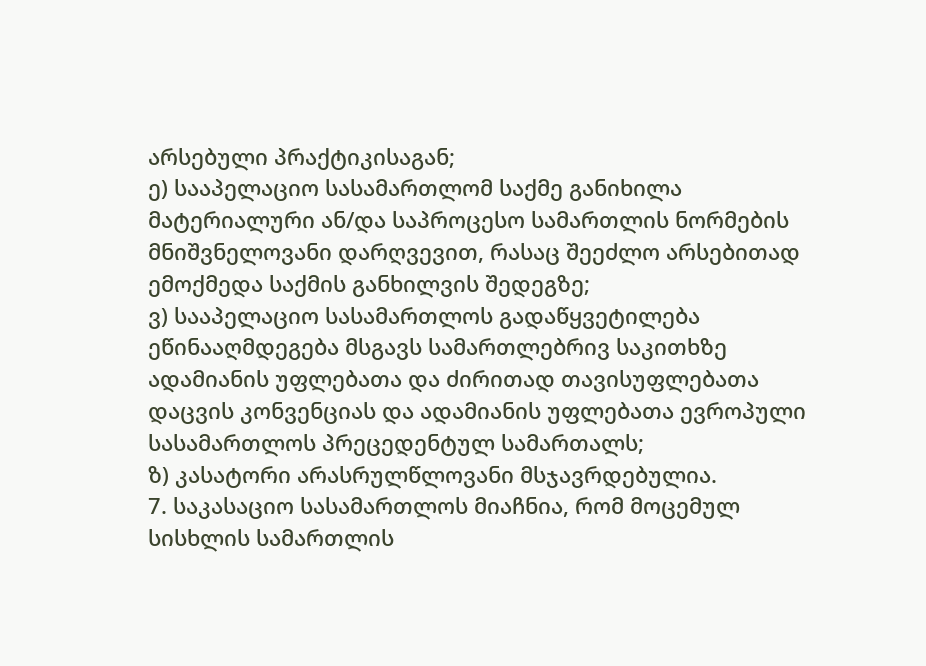არსებული პრაქტიკისაგან;
ე) სააპელაციო სასამართლომ საქმე განიხილა მატერიალური ან/და საპროცესო სამართლის ნორმების მნიშვნელოვანი დარღვევით, რასაც შეეძლო არსებითად ემოქმედა საქმის განხილვის შედეგზე;
ვ) სააპელაციო სასამართლოს გადაწყვეტილება ეწინააღმდეგება მსგავს სამართლებრივ საკითხზე ადამიანის უფლებათა და ძირითად თავისუფლებათა დაცვის კონვენციას და ადამიანის უფლებათა ევროპული სასამართლოს პრეცედენტულ სამართალს;
ზ) კასატორი არასრულწლოვანი მსჯავრდებულია.
7. საკასაციო სასამართლოს მიაჩნია, რომ მოცემულ სისხლის სამართლის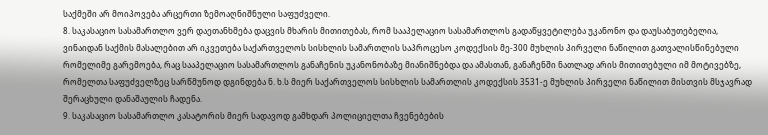საქმეში არ მოიპოვება არცერთი ზემოაღნიშნული საფუძველი.
8. საკასაციო სასამართლო ვერ დაეთანხმება დაცვის მხარის მითითებას, რომ სააპელაციო სასამართლოს გადაწყვეტილება უკანონო და დაუსაბუთებელია, ვინაიდან საქმის მასალებით არ იკვეთება საქართველოს სისხლის სამართლის საპროცესო კოდექსის მე-300 მუხლის პირველი ნაწილით გათვალისწინებული რომელიმე გარემოება, რაც სააპელაციო სასამართლოს განაჩენის უკანონობაზე მიანიშნებდა და ამასთან, განაჩენში ნათლად არის მითითებული იმ მოტივებზე, რომელთა საფუძველზეც სარწმუნოდ დგინდება ნ. ხ.ს მიერ საქართველოს სისხლის სამართლის კოდექსის 3531-ე მუხლის პირველი ნაწილით მისთვის მსჯავრად შერაცხული დანაშაულის ჩადენა.
9. საკასაციო სასამართლო კასატორის მიერ სადავოდ გამხდარ პოლიციელთა ჩვენებების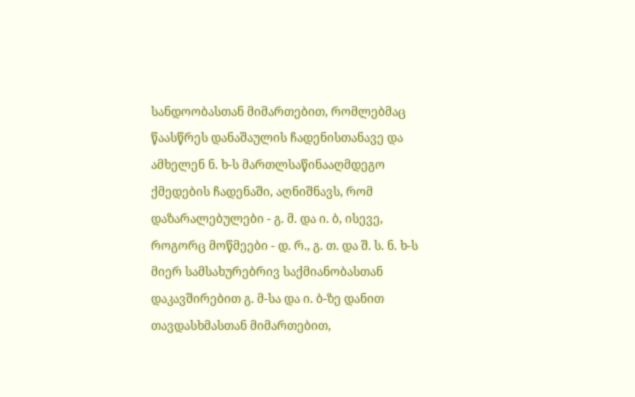სანდოობასთან მიმართებით, რომლებმაც წაასწრეს დანაშაულის ჩადენისთანავე და ამხელენ ნ. ხ-ს მართლსაწინააღმდეგო ქმედების ჩადენაში, აღნიშნავს, რომ დაზარალებულები - გ. მ. და ი. ბ, ისევე, როგორც მოწმეები - დ. რ., გ. თ. და შ. ს. ნ. ხ-ს მიერ სამსახურებრივ საქმიანობასთან დაკავშირებით გ. მ-სა და ი. ბ-ზე დანით თავდასხმასთან მიმართებით,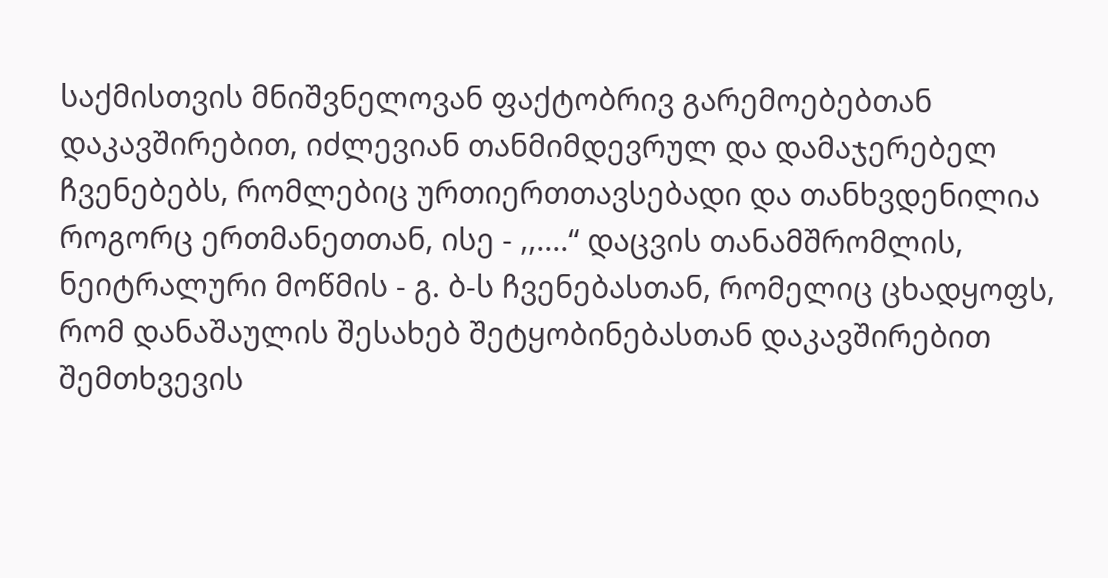საქმისთვის მნიშვნელოვან ფაქტობრივ გარემოებებთან დაკავშირებით, იძლევიან თანმიმდევრულ და დამაჯერებელ ჩვენებებს, რომლებიც ურთიერთთავსებადი და თანხვდენილია როგორც ერთმანეთთან, ისე - ,,....“ დაცვის თანამშრომლის, ნეიტრალური მოწმის - გ. ბ-ს ჩვენებასთან, რომელიც ცხადყოფს, რომ დანაშაულის შესახებ შეტყობინებასთან დაკავშირებით შემთხვევის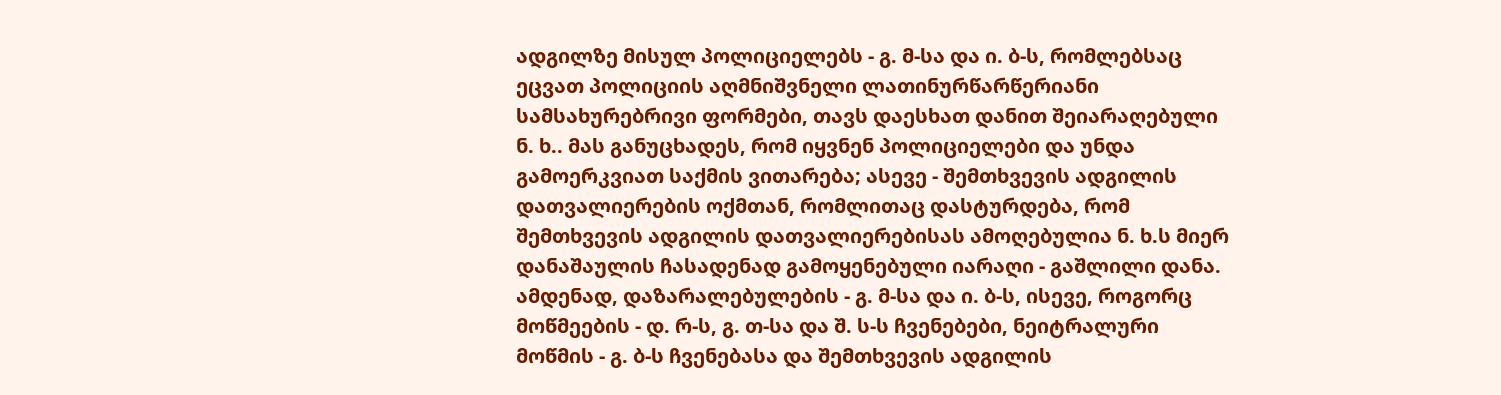ადგილზე მისულ პოლიციელებს - გ. მ-სა და ი. ბ-ს, რომლებსაც ეცვათ პოლიციის აღმნიშვნელი ლათინურწარწერიანი სამსახურებრივი ფორმები, თავს დაესხათ დანით შეიარაღებული ნ. ხ.. მას განუცხადეს, რომ იყვნენ პოლიციელები და უნდა გამოერკვიათ საქმის ვითარება; ასევე - შემთხვევის ადგილის დათვალიერების ოქმთან, რომლითაც დასტურდება, რომ შემთხვევის ადგილის დათვალიერებისას ამოღებულია ნ. ხ.ს მიერ დანაშაულის ჩასადენად გამოყენებული იარაღი - გაშლილი დანა. ამდენად, დაზარალებულების - გ. მ-სა და ი. ბ-ს, ისევე, როგორც მოწმეების - დ. რ-ს, გ. თ-სა და შ. ს-ს ჩვენებები, ნეიტრალური მოწმის - გ. ბ-ს ჩვენებასა და შემთხვევის ადგილის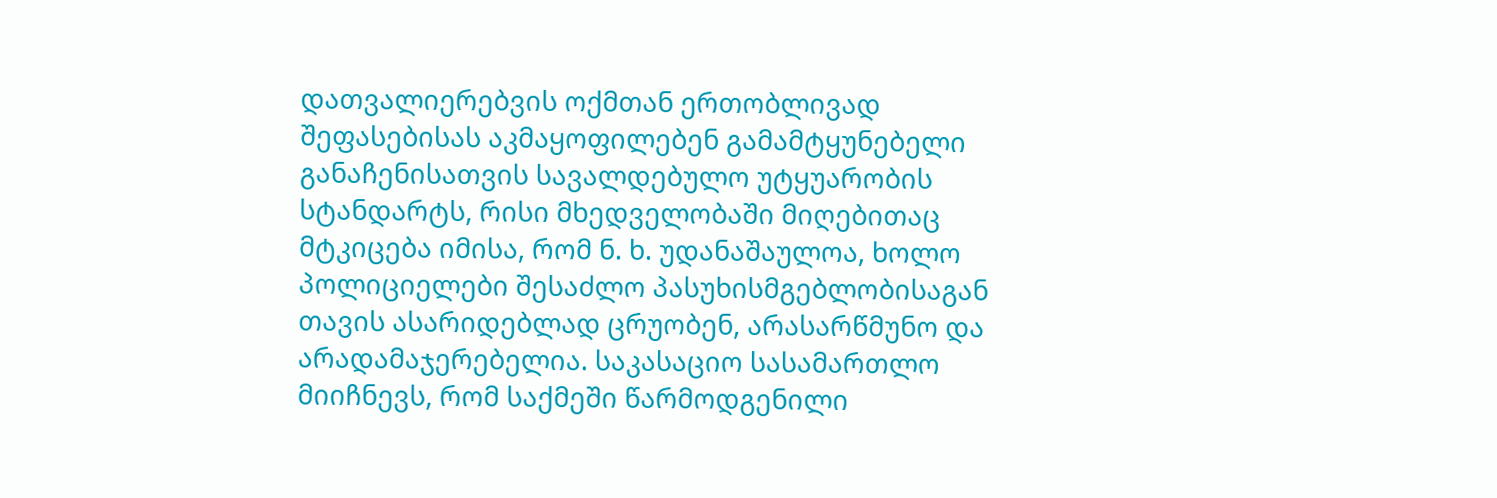დათვალიერებვის ოქმთან ერთობლივად შეფასებისას აკმაყოფილებენ გამამტყუნებელი განაჩენისათვის სავალდებულო უტყუარობის სტანდარტს, რისი მხედველობაში მიღებითაც მტკიცება იმისა, რომ ნ. ხ. უდანაშაულოა, ხოლო პოლიციელები შესაძლო პასუხისმგებლობისაგან თავის ასარიდებლად ცრუობენ, არასარწმუნო და არადამაჯერებელია. საკასაციო სასამართლო მიიჩნევს, რომ საქმეში წარმოდგენილი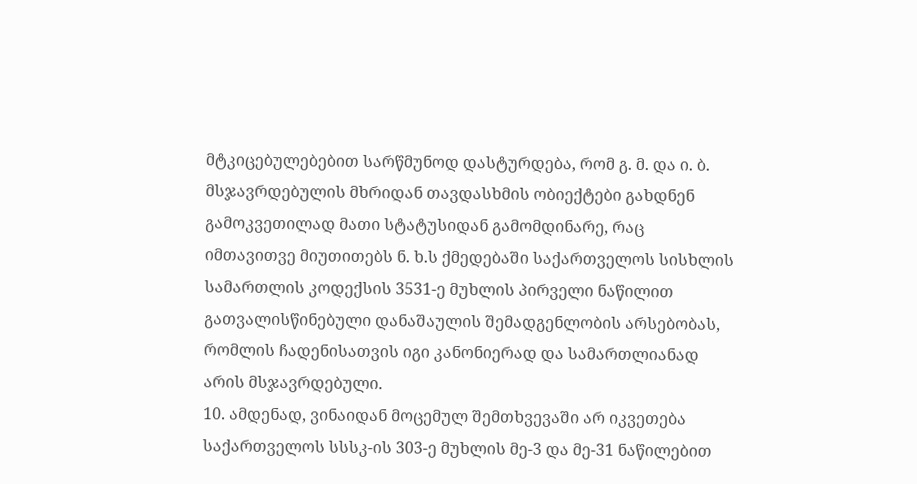მტკიცებულებებით სარწმუნოდ დასტურდება, რომ გ. მ. და ი. ბ. მსჯავრდებულის მხრიდან თავდასხმის ობიექტები გახდნენ გამოკვეთილად მათი სტატუსიდან გამომდინარე, რაც იმთავითვე მიუთითებს ნ. ხ.ს ქმედებაში საქართველოს სისხლის სამართლის კოდექსის 3531-ე მუხლის პირველი ნაწილით გათვალისწინებული დანაშაულის შემადგენლობის არსებობას, რომლის ჩადენისათვის იგი კანონიერად და სამართლიანად არის მსჯავრდებული.
10. ამდენად, ვინაიდან მოცემულ შემთხვევაში არ იკვეთება საქართველოს სსსკ-ის 303-ე მუხლის მე-3 და მე-31 ნაწილებით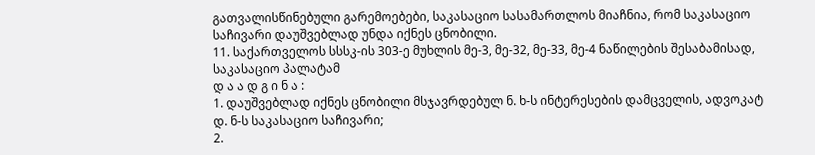გათვალისწინებული გარემოებები, საკასაციო სასამართლოს მიაჩნია, რომ საკასაციო საჩივარი დაუშვებლად უნდა იქნეს ცნობილი.
11. საქართველოს სსსკ-ის 303-ე მუხლის მე-3, მე-32, მე-33, მე-4 ნაწილების შესაბამისად, საკასაციო პალატამ
დ ა ა დ გ ი ნ ა :
1. დაუშვებლად იქნეს ცნობილი მსჯავრდებულ ნ. ხ-ს ინტერესების დამცველის, ადვოკატ დ. ნ-ს საკასაციო საჩივარი;
2.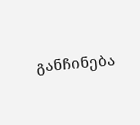განჩინება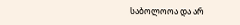საბოლოოა და არ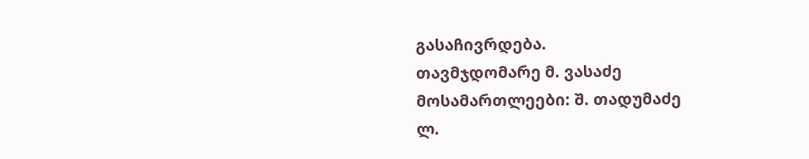გასაჩივრდება.
თავმჯდომარე მ. ვასაძე
მოსამართლეები: შ. თადუმაძე
ლ.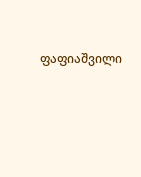ფაფიაშვილი